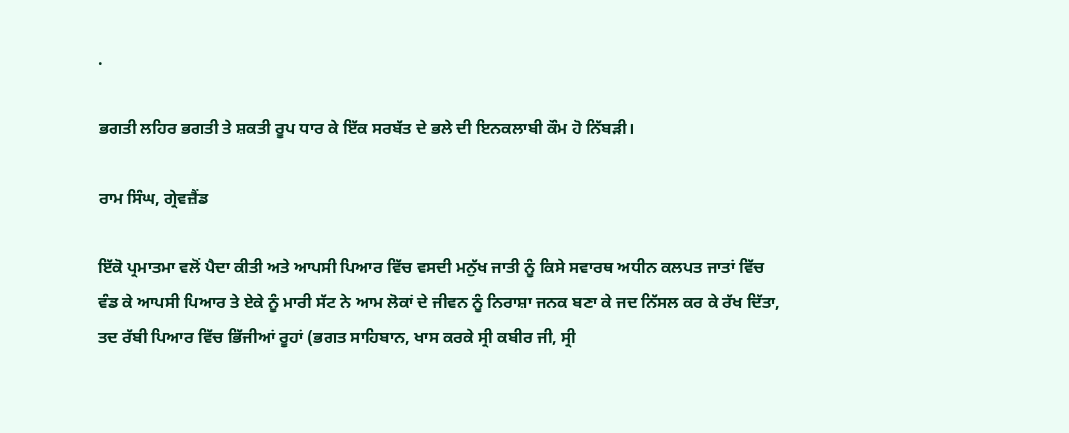.

ਭਗਤੀ ਲਹਿਰ ਭਗਤੀ ਤੇ ਸ਼ਕਤੀ ਰੂਪ ਧਾਰ ਕੇ ਇੱਕ ਸਰਬੱਤ ਦੇ ਭਲੇ ਦੀ ਇਨਕਲਾਬੀ ਕੌਮ ਹੋ ਨਿੱਬੜੀ।

ਰਾਮ ਸਿੰਘ, ਗ੍ਰੇਵਜ਼ੈਂਡ

ਇੱਕੋ ਪ੍ਰਮਾਤਮਾ ਵਲੋਂ ਪੈਦਾ ਕੀਤੀ ਅਤੇ ਆਪਸੀ ਪਿਆਰ ਵਿੱਚ ਵਸਦੀ ਮਨੁੱਖ ਜਾਤੀ ਨੂੰ ਕਿਸੇ ਸਵਾਰਥ ਅਧੀਨ ਕਲਪਤ ਜਾਤਾਂ ਵਿੱਚ ਵੰਡ ਕੇ ਆਪਸੀ ਪਿਆਰ ਤੇ ਏਕੇ ਨੂੰ ਮਾਰੀ ਸੱਟ ਨੇ ਆਮ ਲੋਕਾਂ ਦੇ ਜੀਵਨ ਨੂੰ ਨਿਰਾਸ਼ਾ ਜਨਕ ਬਣਾ ਕੇ ਜਦ ਨਿੱਸਲ ਕਰ ਕੇ ਰੱਖ ਦਿੱਤਾ, ਤਦ ਰੱਬੀ ਪਿਆਰ ਵਿੱਚ ਭਿੱਜੀਆਂ ਰੂਹਾਂ (ਭਗਤ ਸਾਹਿਬਾਨ, ਖਾਸ ਕਰਕੇ ਸ੍ਰੀ ਕਬੀਰ ਜੀ, ਸ੍ਰੀ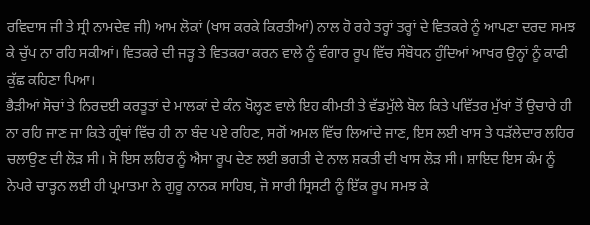ਰਵਿਦਾਸ ਜੀ ਤੇ ਸ੍ਰੀ ਨਾਮਦੇਵ ਜੀ) ਆਮ ਲੋਕਾਂ (ਖਾਸ ਕਰਕੇ ਕਿਰਤੀਆਂ) ਨਾਲ ਹੋ ਰਹੇ ਤਰ੍ਹਾਂ ਤਰ੍ਹਾਂ ਦੇ ਵਿਤਕਰੇ ਨੂੰ ਆਪਣਾ ਦਰਦ ਸਮਝ ਕੇ ਚੁੱਪ ਨਾ ਰਹਿ ਸਕੀਆਂ। ਵਿਤਕਰੇ ਦੀ ਜੜ੍ਹ ਤੇ ਵਿਤਕਰਾ ਕਰਨ ਵਾਲੇ ਨੂੰ ਵੰਗਾਰ ਰੂਪ ਵਿੱਚ ਸੰਬੋਧਨ ਹੁੰਦਿਆਂ ਆਖਰ ਉਨ੍ਹਾਂ ਨੂੰ ਕਾਫੀ ਕੁੱਛ ਕਹਿਣਾ ਪਿਆ।
ਭੈੜੀਆਂ ਸੋਚਾਂ ਤੇ ਨਿਰਦਈ ਕਰਤੂਤਾਂ ਦੇ ਮਾਲਕਾਂ ਦੇ ਕੰਨ ਖੋਲ੍ਹਣ ਵਾਲੇ ਇਹ ਕੀਮਤੀ ਤੇ ਵੱਡਮੁੱਲੇ ਬੋਲ ਕਿਤੇ ਪਵਿੱਤਰ ਮੁੱਖਾਂ ਤੋਂ ਉਚਾਰੇ ਹੀ ਨਾ ਰਹਿ ਜਾਣ ਜਾ ਕਿਤੇ ਗ੍ਰੰਥਾਂ ਵਿੱਚ ਹੀ ਨਾ ਬੰਦ ਪਏ ਰਹਿਣ, ਸਗੋਂ ਅਮਲ ਵਿੱਚ ਲਿਆਂਦੇ ਜਾਣ, ਇਸ ਲਈ ਖਾਸ ਤੇ ਧੜੱਲੇਦਾਰ ਲਹਿਰ ਚਲਾਉਣ ਦੀ ਲੋੜ ਸੀ। ਸੋ ਇਸ ਲਹਿਰ ਨੂੰ ਐਸਾ ਰੂਪ ਦੇਣ ਲਈ ਭਗਤੀ ਦੇ ਨਾਲ ਸ਼ਕਤੀ ਦੀ ਖਾਸ ਲੋੜ ਸੀ। ਸ਼ਾਇਦ ਇਸ ਕੰਮ ਨੂੰ ਨੇਪਰੇ ਚਾੜ੍ਹਨ ਲਈ ਹੀ ਪ੍ਰਮਾਤਮਾ ਨੇ ਗੁਰੂ ਨਾਨਕ ਸਾਹਿਬ, ਜੋ ਸਾਰੀ ਸ੍ਰਿਸਟੀ ਨੂੰ ਇੱਕ ਰੂਪ ਸਮਝ ਕੇ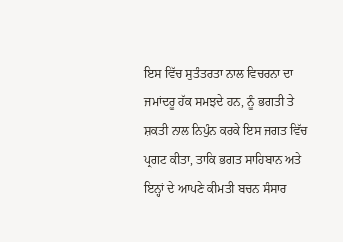ਇਸ ਵਿੱਚ ਸੁਤੰਤਰਤਾ ਨਾਲ ਵਿਚਰਨਾ ਦਾ ਜਮਾਂਦਰੂ ਹੱਕ ਸਮਝਦੇ ਹਨ, ਨੂੰ ਭਗਤੀ ਤੇ ਸ਼ਕਤੀ ਨਾਲ ਨਿਪੁੰਨ ਕਰਕੇ ਇਸ ਜਗਤ ਵਿੱਚ ਪ੍ਰਗਟ ਕੀਤਾ, ਤਾਕਿ ਭਗਤ ਸਾਹਿਬਾਨ ਅਤੇ ਇਨ੍ਹਾਂ ਦੇ ਆਪਣੇ ਕੀਮਤੀ ਬਚਨ ਸੰਸਾਰ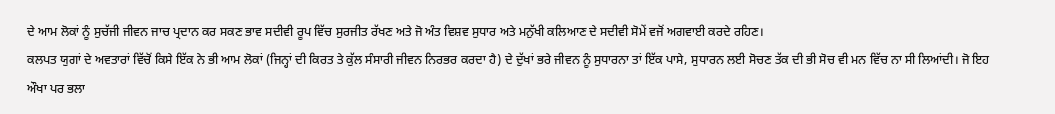ਦੇ ਆਮ ਲੋਕਾਂ ਨੂੰ ਸੁਚੱਜੀ ਜੀਵਨ ਜਾਚ ਪ੍ਰਦਾਨ ਕਰ ਸਕਣ ਭਾਵ ਸਦੀਵੀ ਰੂਪ ਵਿੱਚ ਸੁਰਜੀਤ ਰੱਖਣ ਅਤੇ ਜੋ ਅੰਤ ਵਿਸ਼ਵ ਸੁਧਾਰ ਅਤੇ ਮਨੁੱਖੀ ਕਲਿਆਣ ਦੇ ਸਦੀਵੀ ਸੋਮੇਂ ਵਜੋਂ ਅਗਵਾਈ ਕਰਦੇ ਰਹਿਣ।
ਕਲਪਤ ਯੁਗਾਂ ਦੇ ਅਵਤਾਰਾਂ ਵਿੱਚੋਂ ਕਿਸੇ ਇੱਕ ਨੇ ਭੀ ਆਮ ਲੋਕਾਂ (ਜਿਨ੍ਹਾਂ ਦੀ ਕਿਰਤ ਤੇ ਕੁੱਲ ਸੰਸਾਰੀ ਜੀਵਨ ਨਿਰਭਰ ਕਰਦਾ ਹੈ) ਦੇ ਦੁੱਖਾਂ ਭਰੇ ਜੀਵਨ ਨੂੰ ਸੁਧਾਰਨਾ ਤਾਂ ਇੱਕ ਪਾਸੇ, ਸੁਧਾਰਨ ਲਈ ਸੋਚਣ ਤੱਕ ਦੀ ਭੀ ਸੋਚ ਵੀ ਮਨ ਵਿੱਚ ਨਾ ਸੀ ਲਿਆਂਦੀ। ਜੋ ਇਹ ਔਖਾ ਪਰ ਭਲਾ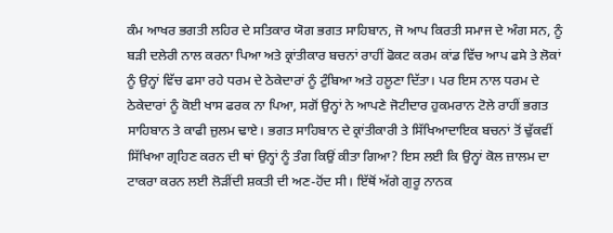ਕੰਮ ਆਖਰ ਭਗਤੀ ਲਹਿਰ ਦੇ ਸਤਿਕਾਰ ਯੋਗ ਭਗਤ ਸਾਹਿਬਾਨ, ਜੋ ਆਪ ਕਿਰਤੀ ਸਮਾਜ ਦੇ ਅੰਗ ਸਨ, ਨੂੰ ਬੜੀ ਦਲੇਰੀ ਨਾਲ ਕਰਨਾ ਪਿਆ ਅਤੇ ਕ੍ਰਾਂਤੀਕਾਰ ਬਚਨਾਂ ਰਾਹੀਂ ਫੋਕਟ ਕਰਮ ਕਾਂਡ ਵਿੱਚ ਆਪ ਫਸੇ ਤੇ ਲੋਕਾਂ ਨੂੰ ਉਨ੍ਹਾਂ ਵਿੱਚ ਫਸਾ ਰਹੇ ਧਰਮ ਦੇ ਠੇਕੇਦਾਰਾਂ ਨੂੰ ਟੁੰਬਿਆ ਅਤੇ ਹਲੂਣਾ ਦਿੱਤਾ। ਪਰ ਇਸ ਨਾਲ ਧਰਮ ਦੇ ਠੇਕੇਦਾਰਾਂ ਨੂੰ ਕੋਈ ਖਾਸ ਫਰਕ ਨਾ ਪਿਆ, ਸਗੋਂ ਉਨ੍ਹਾਂ ਨੇ ਆਪਣੇ ਜੋਟੀਦਾਰ ਹੁਕਮਰਾਨ ਟੋਲੇ ਰਾਹੀਂ ਭਗਤ ਸਾਹਿਬਾਨ ਤੇ ਕਾਫੀ ਜ਼ੁਲਮ ਢਾਏ। ਭਗਤ ਸਾਹਿਬਾਨ ਦੇ ਕ੍ਰਾਂਤੀਕਾਰੀ ਤੇ ਸਿੱਖਿਆਦਾਇਕ ਬਚਨਾਂ ਤੋਂ ਢੁੱਕਵੀਂ ਸਿੱਖਿਆ ਗ੍ਰਹਿਣ ਕਰਨ ਦੀ ਥਾਂ ਉਨ੍ਹਾਂ ਨੂੰ ਤੰਗ ਕਿਉਂ ਕੀਤਾ ਗਿਆ? ਇਸ ਲਈ ਕਿ ਉਨ੍ਹਾਂ ਕੋਲ ਜ਼ਾਲਮ ਦਾ ਟਾਕਰਾ ਕਰਨ ਲਈ ਲੋੜੀਂਦੀ ਸ਼ਕਤੀ ਦੀ ਅਣ-ਹੋਂਦ ਸੀ। ਇੱਥੋਂ ਅੱਗੇ ਗੁਰੂ ਨਾਨਕ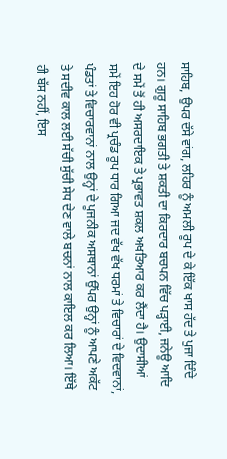ਸਾਹਿਬ, ਉਪਰ ਦੱਸੇ ਵਾਂਗ, ਲਹਿਰ ਨੂੰ ਅਮਲੀ ਰੂਪ ਦੇ ਕੇ ਇੱਕ ਖਾਸ ਹੱਦ ਤੇ ਪੁਜਾ ਦਿੰਦੇ ਹਨ। ਗੁਰੂ ਸਾਹਿਬ ਭਗਤੀ ਤੇ ਸ਼ਕਤੀ ਦਾ ਕਿਰਦਾਰ ਬਚਪਨ ਵਿੱਚ ਪੜ੍ਹਾਈ, ਜਨੇਊ ਆਦਿ ਦੇ ਸਮੇਂ ਤੋਂ ਹੀ ਅਸਰਦਾਇਕ ਤੇ ਪ੍ਰਭਾਵਤ ਸ਼ਕਲ ਅਖਤਿਆਰ ਕਰ ਲੈਂਦਾ ਹੈ। ਉਦਾਸੀਆਂ ਸਮੇਂ ਇਹ ਹੋਰ ਵੀ ਪ੍ਰਚੰਡ ਰੂਪ ਧਾਰ ਗਿਆ ਜਦ ਵੱਖ ਵੱਖ ਧਰਮਾਂ ਤੇ ਵਿਚਾਰਾਂ ਦੇ ਵਿਦਵਾਨਾਂ, ਪੰਡਤਾਂ ਤੇ ਵਿਚਾਰਵਾਨਾਂ ਨਾਲ ਉਨ੍ਹਾਂ ਦੇ ਪੂਜਨੀਕ ਅਸਥਾਨਾਂ ਉੱਪਰ ਉਨ੍ਹਾਂ ਨੂੰ ਆਪਣੇ ਅਕੱਟ ਤੇ ਸਦੀਵ ਕਾਲ ਲਈ ਸੱਚੀ ਸੁੱਚੀ ਸੇਧ ਦੇਣ ਵਾਲੇ ਬਚਨਾਂ ਨਾਲ ਕਾਇਲ ਕਰ ਲਿਆ। ਇੱਥੇ ਹੀ ਬੱਸ ਨਹੀਂ, ਇਸ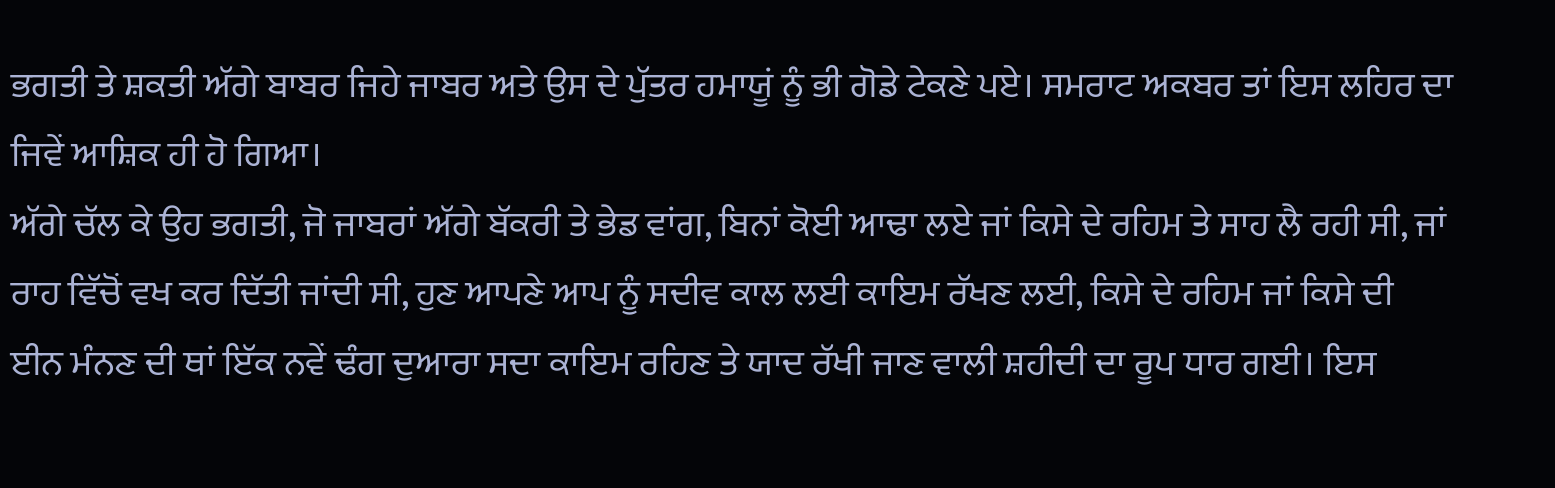ਭਗਤੀ ਤੇ ਸ਼ਕਤੀ ਅੱਗੇ ਬਾਬਰ ਜਿਹੇ ਜਾਬਰ ਅਤੇ ਉਸ ਦੇ ਪੁੱਤਰ ਹਮਾਯੂਂ ਨੂੰ ਭੀ ਗੋਡੇ ਟੇਕਣੇ ਪਏ। ਸਮਰਾਟ ਅਕਬਰ ਤਾਂ ਇਸ ਲਹਿਰ ਦਾ ਜਿਵੇਂ ਆਸ਼ਿਕ ਹੀ ਹੋ ਗਿਆ।
ਅੱਗੇ ਚੱਲ ਕੇ ਉਹ ਭਗਤੀ, ਜੋ ਜਾਬਰਾਂ ਅੱਗੇ ਬੱਕਰੀ ਤੇ ਭੇਡ ਵਾਂਗ, ਬਿਨਾਂ ਕੋਈ ਆਢਾ ਲਏ ਜਾਂ ਕਿਸੇ ਦੇ ਰਹਿਮ ਤੇ ਸਾਹ ਲੈ ਰਹੀ ਸੀ, ਜਾਂ ਰਾਹ ਵਿੱਚੋਂ ਵਖ ਕਰ ਦਿੱਤੀ ਜਾਂਦੀ ਸੀ, ਹੁਣ ਆਪਣੇ ਆਪ ਨੂੰ ਸਦੀਵ ਕਾਲ ਲਈ ਕਾਇਮ ਰੱਖਣ ਲਈ, ਕਿਸੇ ਦੇ ਰਹਿਮ ਜਾਂ ਕਿਸੇ ਦੀ ਈਨ ਮੰਨਣ ਦੀ ਥਾਂ ਇੱਕ ਨਵੇਂ ਢੰਗ ਦੁਆਰਾ ਸਦਾ ਕਾਇਮ ਰਹਿਣ ਤੇ ਯਾਦ ਰੱਖੀ ਜਾਣ ਵਾਲੀ ਸ਼ਹੀਦੀ ਦਾ ਰੂਪ ਧਾਰ ਗਈ। ਇਸ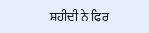ਸ਼ਹੀਦੀ ਨੇ ਫਿਰ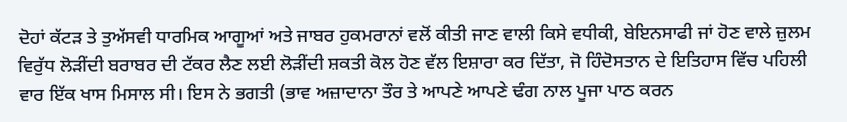ਦੋਹਾਂ ਕੱਟੜ ਤੇ ਤੁਅੱਸਵੀ ਧਾਰਮਿਕ ਆਗੂਆਂ ਅਤੇ ਜਾਬਰ ਹੁਕਮਰਾਨਾਂ ਵਲੋਂ ਕੀਤੀ ਜਾਣ ਵਾਲੀ ਕਿਸੇ ਵਧੀਕੀ, ਬੇਇਨਸਾਫੀ ਜਾਂ ਹੋਣ ਵਾਲੇ ਜ਼ੁਲਮ ਵਿਰੁੱਧ ਲੋੜੀਂਦੀ ਬਰਾਬਰ ਦੀ ਟੱਕਰ ਲੈਣ ਲਈ ਲੋੜੀਂਦੀ ਸ਼ਕਤੀ ਕੋਲ ਹੋਣ ਵੱਲ ਇਸ਼ਾਰਾ ਕਰ ਦਿੱਤਾ, ਜੋ ਹਿੰਦੋਸਤਾਨ ਦੇ ਇਤਿਹਾਸ ਵਿੱਚ ਪਹਿਲੀ ਵਾਰ ਇੱਕ ਖਾਸ ਮਿਸਾਲ ਸੀ। ਇਸ ਨੇ ਭਗਤੀ (ਭਾਵ ਅਜ਼ਾਦਾਨਾ ਤੌਰ ਤੇ ਆਪਣੇ ਆਪਣੇ ਢੰਗ ਨਾਲ ਪੂਜਾ ਪਾਠ ਕਰਨ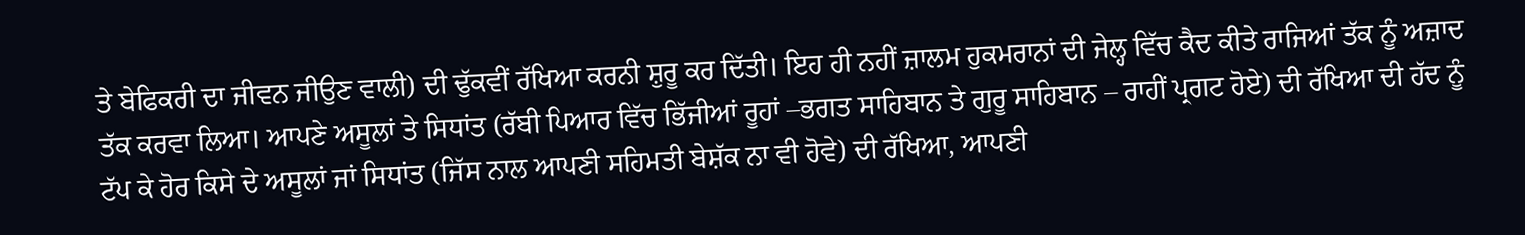ਤੇ ਬੇਫਿਕਰੀ ਦਾ ਜੀਵਨ ਜੀਉਣ ਵਾਲੀ) ਦੀ ਢੁੱਕਵੀਂ ਰੱਖਿਆ ਕਰਨੀ ਸ਼ੁਰੂ ਕਰ ਦਿੱਤੀ। ਇਹ ਹੀ ਨਹੀਂ ਜ਼ਾਲਮ ਹੁਕਮਰਾਨਾਂ ਦੀ ਜੇਲ੍ਹ ਵਿੱਚ ਕੈਦ ਕੀਤੇ ਰਾਜਿਆਂ ਤੱਕ ਨੂੰ ਅਜ਼ਾਦ ਤੱਕ ਕਰਵਾ ਲਿਆ। ਆਪਣੇ ਅਸੂਲਾਂ ਤੇ ਸਿਧਾਂਤ (ਰੱਬੀ ਪਿਆਰ ਵਿੱਚ ਭਿੱਜੀਆਂ ਰੂਹਾਂ –ਭਗਤ ਸਾਹਿਬਾਨ ਤੇ ਗੁਰੂ ਸਾਹਿਬਾਨ – ਰਾਹੀਂ ਪ੍ਰਗਟ ਹੋਏ) ਦੀ ਰੱਖਿਆ ਦੀ ਹੱਦ ਨੂੰ ਟੱਪ ਕੇ ਹੋਰ ਕਿਸੇ ਦੇ ਅਸੂਲਾਂ ਜਾਂ ਸਿਧਾਂਤ (ਜਿੱਸ ਨਾਲ ਆਪਣੀ ਸਹਿਮਤੀ ਬੇਸ਼ੱਕ ਨਾ ਵੀ ਹੋਵੇ) ਦੀ ਰੱਖਿਆ, ਆਪਣੀ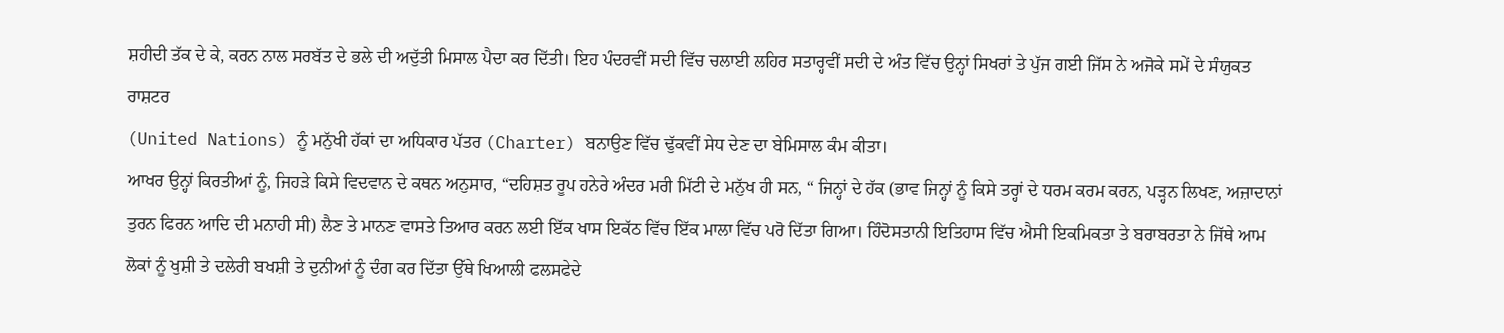ਸ਼ਹੀਦੀ ਤੱਕ ਦੇ ਕੇ, ਕਰਨ ਨਾਲ ਸਰਬੱਤ ਦੇ ਭਲੇ ਦੀ ਅਦੁੱਤੀ ਮਿਸਾਲ ਪੈਦਾ ਕਰ ਦਿੱਤੀ। ਇਹ ਪੰਦਰਵੀਂ ਸਦੀ ਵਿੱਚ ਚਲਾਈ ਲਹਿਰ ਸਤਾਰ੍ਹਵੀਂ ਸਦੀ ਦੇ ਅੰਤ ਵਿੱਚ ਉਨ੍ਹਾਂ ਸਿਖਰਾਂ ਤੇ ਪੁੱਜ ਗਈ ਜਿੱਸ ਨੇ ਅਜੋਕੇ ਸਮੇਂ ਦੇ ਸੰਯੁਕਤ ਰਾਸ਼ਟਰ
(United Nations) ਨੂੰ ਮਨੁੱਖੀ ਹੱਕਾਂ ਦਾ ਅਧਿਕਾਰ ਪੱਤਰ (Charter) ਬਨਾਉਣ ਵਿੱਚ ਢੁੱਕਵੀਂ ਸੇਧ ਦੇਣ ਦਾ ਬੇਮਿਸਾਲ ਕੰਮ ਕੀਤਾ।
ਆਖਰ ਉਨ੍ਹਾਂ ਕਿਰਤੀਆਂ ਨੂੰ, ਜਿਹੜੇ ਕਿਸੇ ਵਿਦਵਾਨ ਦੇ ਕਥਨ ਅਨੁਸਾਰ, “ਦਹਿਸ਼ਤ ਰੂਪ ਹਨੇਰੇ ਅੰਦਰ ਮਰੀ ਮਿੱਟੀ ਦੇ ਮਨੁੱਖ ਹੀ ਸਨ, “ ਜਿਨ੍ਹਾਂ ਦੇ ਹੱਕ (ਭਾਵ ਜਿਨ੍ਹਾਂ ਨੂੰ ਕਿਸੇ ਤਰ੍ਹਾਂ ਦੇ ਧਰਮ ਕਰਮ ਕਰਨ, ਪੜ੍ਹਨ ਲਿਖਣ, ਅਜ਼ਾਦਾਨਾਂ ਤੁਰਨ ਫਿਰਨ ਆਦਿ ਦੀ ਮਨਾਹੀ ਸੀ) ਲੈਣ ਤੇ ਮਾਨਣ ਵਾਸਤੇ ਤਿਆਰ ਕਰਨ ਲਈ ਇੱਕ ਖਾਸ ਇਕੱਠ ਵਿੱਚ ਇੱਕ ਮਾਲਾ ਵਿੱਚ ਪਰੋ ਦਿੱਤਾ ਗਿਆ। ਹਿੰਦੋਸਤਾਨੀ ਇਤਿਹਾਸ ਵਿੱਚ ਐਸੀ ਇਕਮਿਕਤਾ ਤੇ ਬਰਾਬਰਤਾ ਨੇ ਜਿੱਥੇ ਆਮ ਲੋਕਾਂ ਨੂੰ ਖੁਸ਼ੀ ਤੇ ਦਲੇਰੀ ਬਖਸ਼ੀ ਤੇ ਦੁਨੀਆਂ ਨੂੰ ਦੰਗ ਕਰ ਦਿੱਤਾ ਉੱਥੇ ਖਿਆਲੀ ਫਲਸਫੇਦੇ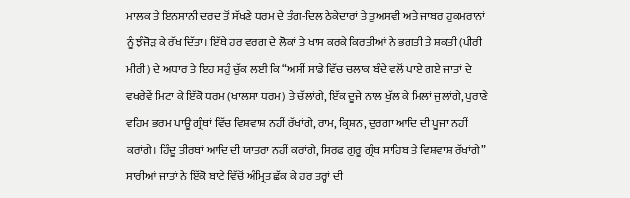ਮਾਲਕ ਤੇ ਇਨਸਾਨੀ ਦਰਦ ਤੋਂ ਸੱਖਣੇ ਧਰਮ ਦੇ ਤੰਗ-ਦਿਲ ਠੇਕੇਦਾਰਾਂ ਤੇ ਤੁਅਸਵੀ ਅਤੇ ਜਾਬਰ ਹੁਕਮਰਾਨਾਂ ਨੂੰ ਝੰਜੋੜ ਕੇ ਰੱਖ ਦਿੱਤਾ। ਇੱਥੇ ਹਰ ਵਰਗ ਦੇ ਲੋਕਾਂ ਤੇ ਖਾਸ ਕਰਕੇ ਕਿਰਤੀਆਂ ਨੇ ਭਗਤੀ ਤੇ ਸ਼ਕਤੀ (ਪੀਰੀ ਮੀਰੀ) ਦੇ ਅਧਾਰ ਤੇ ਇਹ ਸਹੁੰ ਚੁੱਕ ਲਈ ਕਿ “ਅਸੀਂ ਸਾਡੇ ਵਿੱਚ ਚਲਾਕ ਬੰਦੇ ਵਲੋਂ ਪਾਏ ਗਏ ਜਾਤਾਂ ਦੇ ਵਖਰੇਵੇਂ ਮਿਟਾ ਕੇ ਇੱਕੋ ਧਰਮ (ਖਾਲਸਾ ਧਰਮ) ਤੇ ਚੱਲਾਂਗੇ, ਇੱਕ ਦੂਜੇ ਨਾਲ ਖੁੱਲ ਕੇ ਮਿਲਾਂ ਜੁਲਾਂਗੇ, ਪੁਰਾਣੇ ਵਹਿਮ ਭਰਮ ਪਾਊ ਗ੍ਰੰਥਾਂ ਵਿੱਚ ਵਿਸ਼ਵਾਸ਼ ਨਹੀਂ ਰੱਖਾਂਗੇ, ਰਾਮ, ਕ੍ਰਿਸ਼ਨ, ਦੁਰਗਾ ਆਦਿ ਦੀ ਪੂਜਾ ਨਹੀਂ ਕਰਾਂਗੇ। ਹਿੰਦੂ ਤੀਰਥਾਂ ਆਦਿ ਦੀ ਯਾਤਰਾ ਨਹੀਂ ਕਰਾਂਗੇ, ਸਿਰਫ ਗੁਰੂ ਗ੍ਰੰਥ ਸਾਹਿਬ ਤੇ ਵਿਸ਼ਵਾਸ਼ ਰੱਖਾਂਗੇ” ਸਾਰੀਆਂ ਜਾਤਾਂ ਨੇ ਇੱਕੋ ਬਾਟੇ ਵਿੱਚੋਂ ਅੰਮ੍ਰਿਤ ਛੱਕ ਕੇ ਹਰ ਤਰ੍ਹਾਂ ਦੀ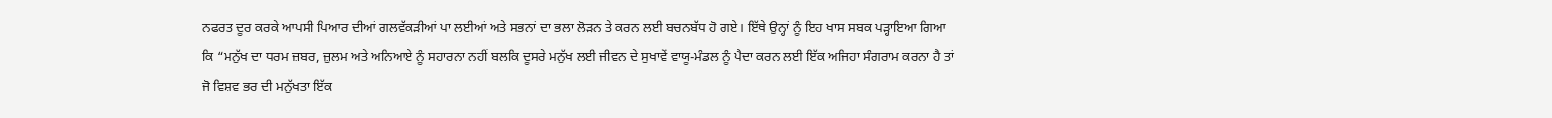ਨਫਰਤ ਦੂਰ ਕਰਕੇ ਆਪਸੀ ਪਿਆਰ ਦੀਆਂ ਗਲਵੱਕੜੀਆਂ ਪਾ ਲਈਆਂ ਅਤੇ ਸਭਨਾਂ ਦਾ ਭਲਾ ਲੋੜਨ ਤੇ ਕਰਨ ਲਈ ਬਚਨਬੱਧ ਹੋ ਗਏ। ਇੱਥੇ ਉਨ੍ਹਾਂ ਨੂੰ ਇਹ ਖਾਸ ਸਬਕ ਪੜ੍ਹਾਇਆ ਗਿਆ ਕਿ “ਮਨੁੱਖ ਦਾ ਧਰਮ ਜ਼ਬਰ, ਜ਼ੁਲਮ ਅਤੇ ਅਨਿਆਏ ਨੂੰ ਸਹਾਰਨਾ ਨਹੀਂ ਬਲਕਿ ਦੂਸਰੇ ਮਨੁੱਖ ਲਈ ਜੀਵਨ ਦੇ ਸੁਖਾਵੇਂ ਵਾਯੂ-ਮੰਡਲ ਨੂੰ ਪੈਦਾ ਕਰਨ ਲਈ ਇੱਕ ਅਜਿਹਾ ਸੰਗਰਾਮ ਕਰਨਾ ਹੈ ਤਾਂ ਜੋ ਵਿਸ਼ਵ ਭਰ ਦੀ ਮਨੁੱਖਤਾ ਇੱਕ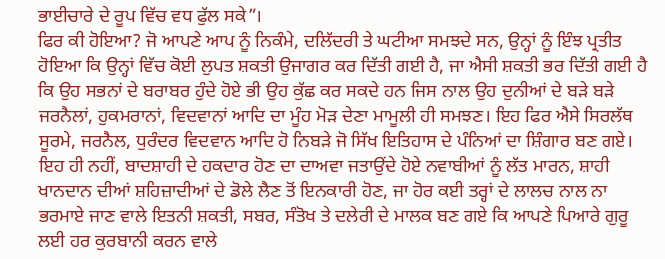ਭਾਈਚਾਰੇ ਦੇ ਰੂਪ ਵਿੱਚ ਵਧ ਫੁੱਲ ਸਕੇ”।
ਫਿਰ ਕੀ ਹੋਇਆ? ਜੋ ਆਪਣੇ ਆਪ ਨੂੰ ਨਿਕੰਮੇ, ਦਲਿੱਦਰੀ ਤੇ ਘਟੀਆ ਸਮਝਦੇ ਸਨ, ਉਨ੍ਹਾਂ ਨੂੰ ਇੰਝ ਪ੍ਰਤੀਤ ਹੋਇਆ ਕਿ ਉਨ੍ਹਾਂ ਵਿੱਚ ਕੋਈ ਲੁਪਤ ਸ਼ਕਤੀ ਉਜਾਗਰ ਕਰ ਦਿੱਤੀ ਗਈ ਹੈ, ਜਾ ਐਸੀ ਸ਼ਕਤੀ ਭਰ ਦਿੱਤੀ ਗਈ ਹੈ ਕਿ ਉਹ ਸਭਨਾਂ ਦੇ ਬਰਾਬਰ ਹੁੰਦੇ ਹੋਏ ਭੀ ਉਹ ਕੁੱਛ ਕਰ ਸਕਦੇ ਹਨ ਜਿਸ ਨਾਲ ਉਹ ਦੁਨੀਆਂ ਦੇ ਬੜੇ ਬੜੇ ਜਰਨੈਲਾਂ, ਹੁਕਮਰਾਨਾਂ, ਵਿਦਵਾਨਾਂ ਆਦਿ ਦਾ ਮੂੰਹ ਮੋੜ ਦੇਣਾ ਮਾਮੂਲੀ ਹੀ ਸਮਝਣ। ਇਹ ਫਿਰ ਐਸੇ ਸਿਰਲੱਥ ਸੂਰਮੇ, ਜਰਨੈਲ, ਧੁਰੰਦਰ ਵਿਦਵਾਨ ਆਦਿ ਹੋ ਨਿਬੜੇ ਜੋ ਸਿੱਖ ਇਤਿਹਾਸ ਦੇ ਪੰਨਿਆਂ ਦਾ ਸ਼ਿੰਗਾਰ ਬਣ ਗਏ। ਇਹ ਹੀ ਨਹੀਂ, ਬਾਦਸ਼ਾਹੀ ਦੇ ਹਕਦਾਰ ਹੋਣ ਦਾ ਦਾਅਵਾ ਜਤਾਉਂਦੇ ਹੋਏ ਨਵਾਬੀਆਂ ਨੂੰ ਲੱਤ ਮਾਰਨ, ਸ਼ਾਹੀ ਖਾਨਦਾਨ ਦੀਆਂ ਸ਼ਹਿਜ਼ਾਦੀਆਂ ਦੇ ਡੋਲੇ ਲੈਣ ਤੋਂ ਇਨਕਾਰੀ ਹੋਣ, ਜਾ ਹੋਰ ਕਈ ਤਰ੍ਹਾਂ ਦੇ ਲਾਲਚ ਨਾਲ ਨਾ ਭਰਮਾਏ ਜਾਣ ਵਾਲੇ ਇਤਨੀ ਸ਼ਕਤੀ, ਸਬਰ, ਸੰਤੋਖ ਤੇ ਦਲੇਰੀ ਦੇ ਮਾਲਕ ਬਣ ਗਏ ਕਿ ਆਪਣੇ ਪਿਆਰੇ ਗੁਰੂ ਲਈ ਹਰ ਕੁਰਬਾਨੀ ਕਰਨ ਵਾਲੇ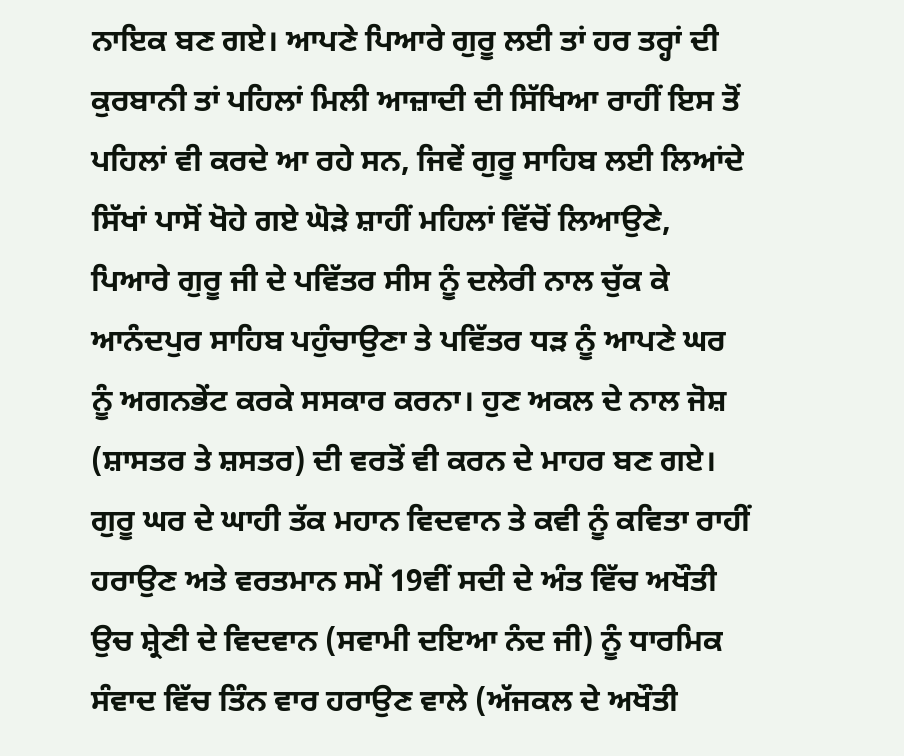ਨਾਇਕ ਬਣ ਗਏ। ਆਪਣੇ ਪਿਆਰੇ ਗੁਰੂ ਲਈ ਤਾਂ ਹਰ ਤਰ੍ਹਾਂ ਦੀ ਕੁਰਬਾਨੀ ਤਾਂ ਪਹਿਲਾਂ ਮਿਲੀ ਆਜ਼ਾਦੀ ਦੀ ਸਿੱਖਿਆ ਰਾਹੀਂ ਇਸ ਤੋਂ ਪਹਿਲਾਂ ਵੀ ਕਰਦੇ ਆ ਰਹੇ ਸਨ, ਜਿਵੇਂ ਗੁਰੂ ਸਾਹਿਬ ਲਈ ਲਿਆਂਦੇ ਸਿੱਖਾਂ ਪਾਸੋਂ ਖੋਹੇ ਗਏ ਘੋੜੇ ਸ਼ਾਹੀਂ ਮਹਿਲਾਂ ਵਿੱਚੋਂ ਲਿਆਉਣੇ, ਪਿਆਰੇ ਗੁਰੂ ਜੀ ਦੇ ਪਵਿੱਤਰ ਸੀਸ ਨੂੰ ਦਲੇਰੀ ਨਾਲ ਚੁੱਕ ਕੇ ਆਨੰਦਪੁਰ ਸਾਹਿਬ ਪਹੁੰਚਾਉਣਾ ਤੇ ਪਵਿੱਤਰ ਧੜ ਨੂੰ ਆਪਣੇ ਘਰ ਨੂੰ ਅਗਨਭੇਂਟ ਕਰਕੇ ਸਸਕਾਰ ਕਰਨਾ। ਹੁਣ ਅਕਲ ਦੇ ਨਾਲ ਜੋਸ਼ (ਸ਼ਾਸਤਰ ਤੇ ਸ਼ਸਤਰ) ਦੀ ਵਰਤੋਂ ਵੀ ਕਰਨ ਦੇ ਮਾਹਰ ਬਣ ਗਏ। ਗੁਰੂ ਘਰ ਦੇ ਘਾਹੀ ਤੱਕ ਮਹਾਨ ਵਿਦਵਾਨ ਤੇ ਕਵੀ ਨੂੰ ਕਵਿਤਾ ਰਾਹੀਂ ਹਰਾਉਣ ਅਤੇ ਵਰਤਮਾਨ ਸਮੇਂ 19ਵੀਂ ਸਦੀ ਦੇ ਅੰਤ ਵਿੱਚ ਅਖੌਤੀ ਉਚ ਸ਼੍ਰੇਣੀ ਦੇ ਵਿਦਵਾਨ (ਸਵਾਮੀ ਦਇਆ ਨੰਦ ਜੀ) ਨੂੰ ਧਾਰਮਿਕ ਸੰਵਾਦ ਵਿੱਚ ਤਿੰਨ ਵਾਰ ਹਰਾਉਣ ਵਾਲੇ (ਅੱਜਕਲ ਦੇ ਅਖੌਤੀ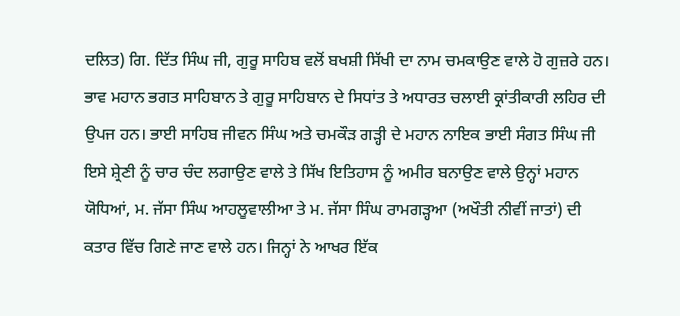ਦਲਿਤ) ਗਿ. ਦਿੱਤ ਸਿੰਘ ਜੀ, ਗੁਰੂ ਸਾਹਿਬ ਵਲੋਂ ਬਖਸ਼ੀ ਸਿੱਖੀ ਦਾ ਨਾਮ ਚਮਕਾਉਣ ਵਾਲੇ ਹੋ ਗੁਜ਼ਰੇ ਹਨ। ਭਾਵ ਮਹਾਨ ਭਗਤ ਸਾਹਿਬਾਨ ਤੇ ਗੁਰੂ ਸਾਹਿਬਾਨ ਦੇ ਸਿਧਾਂਤ ਤੇ ਅਧਾਰਤ ਚਲਾਈ ਕ੍ਰਾਂਤੀਕਾਰੀ ਲਹਿਰ ਦੀ ਉਪਜ ਹਨ। ਭਾਈ ਸਾਹਿਬ ਜੀਵਨ ਸਿੰਘ ਅਤੇ ਚਮਕੌੜ ਗੜ੍ਹੀ ਦੇ ਮਹਾਨ ਨਾਇਕ ਭਾਈ ਸੰਗਤ ਸਿੰਘ ਜੀ ਇਸੇ ਸ਼੍ਰੇਣੀ ਨੂੰ ਚਾਰ ਚੰਦ ਲਗਾਉਣ ਵਾਲੇ ਤੇ ਸਿੱਖ ਇਤਿਹਾਸ ਨੂੰ ਅਮੀਰ ਬਨਾਉਣ ਵਾਲੇ ਉਨ੍ਹਾਂ ਮਹਾਨ ਯੋਧਿਆਂ, ਮ. ਜੱਸਾ ਸਿੰਘ ਆਹਲੂਵਾਲੀਆ ਤੇ ਮ. ਜੱਸਾ ਸਿੰਘ ਰਾਮਗੜ੍ਹਆ (ਅਖੌਤੀ ਨੀਵੀਂ ਜਾਤਾਂ) ਦੀ ਕਤਾਰ ਵਿੱਚ ਗਿਣੇ ਜਾਣ ਵਾਲੇ ਹਨ। ਜਿਨ੍ਹਾਂ ਨੇ ਆਖਰ ਇੱਕ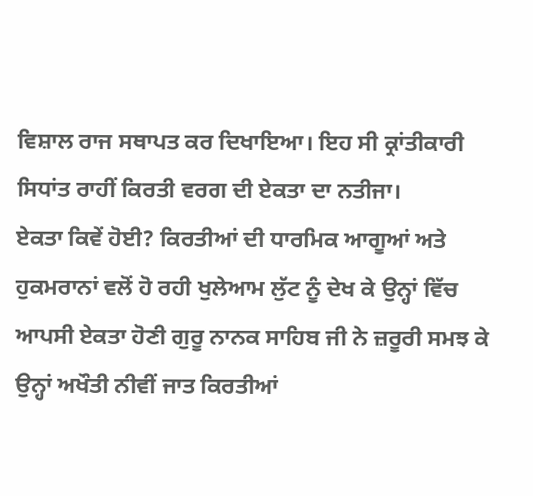ਵਿਸ਼ਾਲ ਰਾਜ ਸਥਾਪਤ ਕਰ ਦਿਖਾਇਆ। ਇਹ ਸੀ ਕ੍ਰਾਂਤੀਕਾਰੀ ਸਿਧਾਂਤ ਰਾਹੀਂ ਕਿਰਤੀ ਵਰਗ ਦੀ ਏਕਤਾ ਦਾ ਨਤੀਜਾ।
ਏਕਤਾ ਕਿਵੇਂ ਹੋਈ? ਕਿਰਤੀਆਂ ਦੀ ਧਾਰਮਿਕ ਆਗੂਆਂ ਅਤੇ ਹੁਕਮਰਾਨਾਂ ਵਲੋਂ ਹੋ ਰਹੀ ਖੁਲੇਆਮ ਲੁੱਟ ਨੂੰ ਦੇਖ ਕੇ ਉਨ੍ਹਾਂ ਵਿੱਚ ਆਪਸੀ ਏਕਤਾ ਹੋਣੀ ਗੁਰੂ ਨਾਨਕ ਸਾਹਿਬ ਜੀ ਨੇ ਜ਼ਰੂਰੀ ਸਮਝ ਕੇ ਉਨ੍ਹਾਂ ਅਖੌਤੀ ਨੀਵੀਂ ਜਾਤ ਕਿਰਤੀਆਂ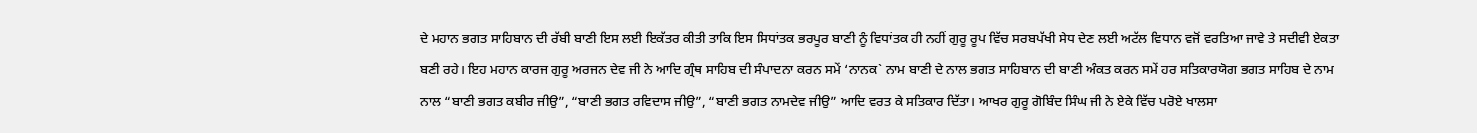ਦੇ ਮਹਾਨ ਭਗਤ ਸਾਹਿਬਾਨ ਦੀ ਰੱਬੀ ਬਾਣੀ ਇਸ ਲਈ ਇਕੱਤਰ ਕੀਤੀ ਤਾਕਿ ਇਸ ਸਿਧਾਂਤਕ ਭਰਪੂਰ ਬਾਣੀ ਨੂੰ ਵਿਧਾਂਤਕ ਹੀ ਨਹੀਂ ਗੁਰੂ ਰੂਪ ਵਿੱਚ ਸਰਬਪੱਖੀ ਸੇਧ ਦੇਣ ਲਈ ਅਟੱਲ ਵਿਧਾਨ ਵਜੋਂ ਵਰਤਿਆ ਜਾਵੇ ਤੇ ਸਦੀਵੀ ਏਕਤਾ ਬਣੀ ਰਹੇ। ਇਹ ਮਹਾਨ ਕਾਰਜ ਗੁਰੂ ਅਰਜਨ ਦੇਵ ਜੀ ਨੇ ਆਦਿ ਗ੍ਰੰਥ ਸਾਹਿਬ ਦੀ ਸੰਪਾਦਨਾ ਕਰਨ ਸਮੇਂ ‘ਨਾਨਕ` ਨਾਮ ਬਾਣੀ ਦੇ ਨਾਲ ਭਗਤ ਸਾਹਿਬਾਨ ਦੀ ਬਾਣੀ ਅੰਕਤ ਕਰਨ ਸਮੇਂ ਹਰ ਸਤਿਕਾਰਯੋਗ ਭਗਤ ਸਾਹਿਬ ਦੇ ਨਾਮ ਨਾਲ “ਬਾਣੀ ਭਗਤ ਕਬੀਰ ਜੀਉ”, “ਬਾਣੀ ਭਗਤ ਰਵਿਦਾਸ ਜੀਉ”, “ਬਾਣੀ ਭਗਤ ਨਾਮਦੇਵ ਜੀਉ” ਆਦਿ ਵਰਤ ਕੇ ਸਤਿਕਾਰ ਦਿੱਤਾ। ਆਖਰ ਗੁਰੂ ਗੋਬਿੰਦ ਸਿੰਘ ਜੀ ਨੇ ਏਕੇ ਵਿੱਚ ਪਰੋਏ ਖਾਲਸਾ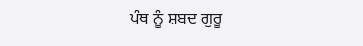ਪੰਥ ਨੂੰ ਸ਼ਬਦ ਗੁਰੂ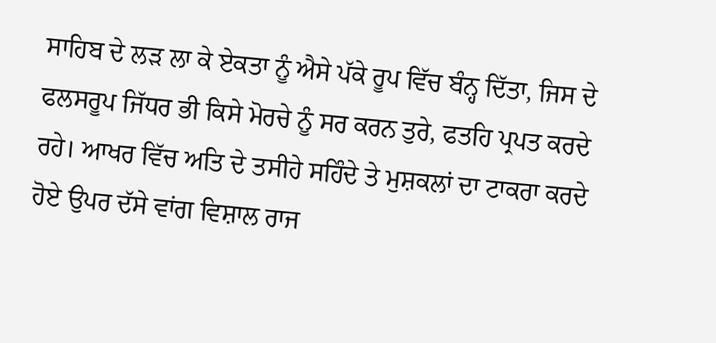ਸਾਹਿਬ ਦੇ ਲੜ ਲਾ ਕੇ ਏਕਤਾ ਨੂੰ ਐਸੇ ਪੱਕੇ ਰੂਪ ਵਿੱਚ ਬੰਨ੍ਹ ਦਿੱਤਾ, ਜਿਸ ਦੇ ਫਲਸਰੂਪ ਜਿੱਧਰ ਭੀ ਕਿਸੇ ਮੋਰਚੇ ਨੂੰ ਸਰ ਕਰਨ ਤੁਰੇ, ਫਤਹਿ ਪ੍ਰਪਤ ਕਰਦੇ ਰਹੇ। ਆਖਰ ਵਿੱਚ ਅਤਿ ਦੇ ਤਸੀਹੇ ਸਹਿੰਦੇ ਤੇ ਮੁਸ਼ਕਲਾਂ ਦਾ ਟਾਕਰਾ ਕਰਦੇ ਹੋਏ ਉਪਰ ਦੱਸੇ ਵਾਂਗ ਵਿਸ਼ਾਲ ਰਾਜ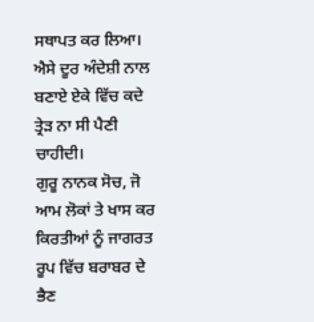ਸਥਾਪਤ ਕਰ ਲਿਆ। ਐਸੇ ਦੂਰ ਅੰਦੇਸ਼ੀ ਨਾਲ ਬਣਾਏ ਏਕੇ ਵਿੱਚ ਕਦੇ ਤ੍ਰੇੜ ਨਾ ਸੀ ਪੈਣੀ ਚਾਹੀਦੀ।
ਗੁਰੂ ਨਾਨਕ ਸੋਚ, ਜੋ ਆਮ ਲੋਕਾਂ ਤੇ ਖਾਸ ਕਰ ਕਿਰਤੀਆਂ ਨੂੰ ਜਾਗਰਤ ਰੂਪ ਵਿੱਚ ਬਰਾਬਰ ਦੇ ਭੈਣ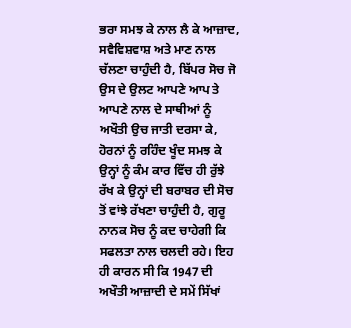ਭਰਾ ਸਮਝ ਕੇ ਨਾਲ ਲੈ ਕੇ ਆਜ਼ਾਦ, ਸਵੈਵਿਸ਼ਵਾਸ਼ ਅਤੇ ਮਾਣ ਨਾਲ ਚੱਲਣਾ ਚਾਹੁੰਦੀ ਹੈ, ਬਿੱਪਰ ਸੋਚ ਜੋ ਉਸ ਦੇ ਉਲਟ ਆਪਣੇ ਆਪ ਤੇ ਆਪਣੇ ਨਾਲ ਦੇ ਸਾਥੀਆਂ ਨੂੰ ਅਖੌਤੀ ਉਚ ਜਾਤੀ ਦਰਸਾ ਕੇ, ਹੋਰਨਾਂ ਨੂੰ ਰਹਿੰਦ ਖੂੰਦ ਸਮਝ ਕੇ ਉਨ੍ਹਾਂ ਨੂੰ ਕੰਮ ਕਾਰ ਵਿੱਚ ਹੀ ਰੁੱਝੇ ਰੱਖ ਕੇ ਉਨ੍ਹਾਂ ਦੀ ਬਰਾਬਰ ਦੀ ਸੋਚ ਤੋਂ ਵਾਂਝੇ ਰੱਖਣਾ ਚਾਹੁੰਦੀ ਹੈ, ਗੁਰੂ ਨਾਨਕ ਸੋਚ ਨੂੰ ਕਦ ਚਾਹੇਗੀ ਕਿ ਸਫਲਤਾ ਨਾਲ ਚਲਦੀ ਰਹੇ। ਇਹ ਹੀ ਕਾਰਨ ਸੀ ਕਿ 1947 ਦੀ ਅਖੌਤੀ ਆਜ਼ਾਦੀ ਦੇ ਸਮੇਂ ਸਿੱਖਾਂ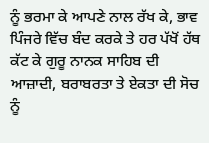ਨੂੰ ਭਰਮਾ ਕੇ ਆਪਣੇ ਨਾਲ ਰੱਖ ਕੇ, ਭਾਵ ਪਿੰਜਰੇ ਵਿੱਚ ਬੰਦ ਕਰਕੇ ਤੇ ਹਰ ਪੱਖੋਂ ਹੱਥ ਕੱਟ ਕੇ ਗੁਰੂ ਨਾਨਕ ਸਾਹਿਬ ਦੀ ਆਜ਼ਾਦੀ, ਬਰਾਬਰਤਾ ਤੇ ਏਕਤਾ ਦੀ ਸੋਚ ਨੂੰ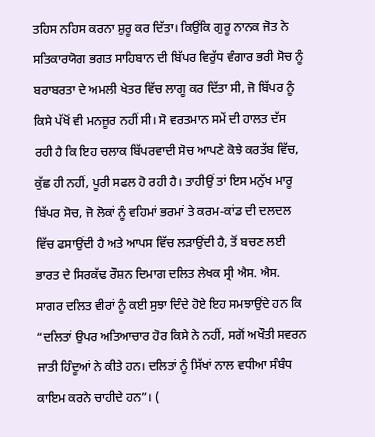ਤਹਿਸ ਨਹਿਸ ਕਰਨਾ ਸ਼ੁਰੂ ਕਰ ਦਿੱਤਾ। ਕਿਉਂਕਿ ਗੁਰੂ ਨਾਨਕ ਜੋਤ ਨੇ ਸਤਿਕਾਰਯੋਗ ਭਗਤ ਸਾਹਿਬਾਨ ਦੀ ਬਿੱਪਰ ਵਿਰੁੱਧ ਵੰਗਾਰ ਭਰੀ ਸੋਚ ਨੂੰ ਬਰਾਬਰਤਾ ਦੇ ਅਮਲੀ ਖੇਤਰ ਵਿੱਚ ਲਾਗੂ ਕਰ ਦਿੱਤਾ ਸੀ, ਜੋ ਬਿੱਪਰ ਨੂੰ ਕਿਸੇ ਪੱਖੋਂ ਵੀ ਮਨਜ਼ੂਰ ਨਹੀਂ ਸੀ। ਸੋ ਵਰਤਮਾਨ ਸਮੇਂ ਦੀ ਹਾਲਤ ਦੱਸ ਰਹੀ ਹੈ ਕਿ ਇਹ ਚਲਾਕ ਬਿੱਪਰਵਾਦੀ ਸੋਚ ਆਪਣੇ ਕੋਝੇ ਕਰਤੱਬ ਵਿੱਚ, ਕੁੱਛ ਹੀ ਨਹੀਂ, ਪੂਰੀ ਸਫਲ ਹੋ ਰਹੀ ਹੈ। ਤਾਹੀਉਂ ਤਾਂ ਇਸ ਮਨੁੱਖ ਮਾਰੂ ਬਿੱਪਰ ਸੋਚ, ਜੋ ਲੋਕਾਂ ਨੂੰ ਵਹਿਮਾਂ ਭਰਮਾਂ ਤੇ ਕਰਮ-ਕਾਂਡ ਦੀ ਦਲਦਲ ਵਿੱਚ ਫਸਾਉਂਦੀ ਹੈ ਅਤੇ ਆਪਸ ਵਿੱਚ ਲੜਾਉਂਦੀ ਹੈ, ਤੋਂ ਬਚਣ ਲਈ ਭਾਰਤ ਦੇ ਸਿਰਕੱਢ ਰੌਸ਼ਨ ਦਿਮਾਗ ਦਲਿਤ ਲੇਖਕ ਸ੍ਰੀ ਐਸ. ਐਸ. ਸਾਗਰ ਦਲਿਤ ਵੀਰਾਂ ਨੂੰ ਕਈ ਸੁਝਾ ਦਿੰਦੇ ਹੋਏ ਇਹ ਸਮਝਾਉਂਦੇ ਹਨ ਕਿ “ਦਲਿਤਾਂ ਉਪਰ ਅਤਿਆਚਾਰ ਹੋਰ ਕਿਸੇ ਨੇ ਨਹੀਂ, ਸਗੋਂ ਅਖੌਤੀ ਸਵਰਨ ਜਾਤੀ ਹਿੰਦੂਆਂ ਨੇ ਕੀਤੇ ਹਨ। ਦਲਿਤਾਂ ਨੂੰ ਸਿੱਖਾਂ ਨਾਲ ਵਧੀਆ ਸੰਬੰਧ ਕਾਇਮ ਕਰਨੇ ਚਾਹੀਦੇ ਹਨ”। (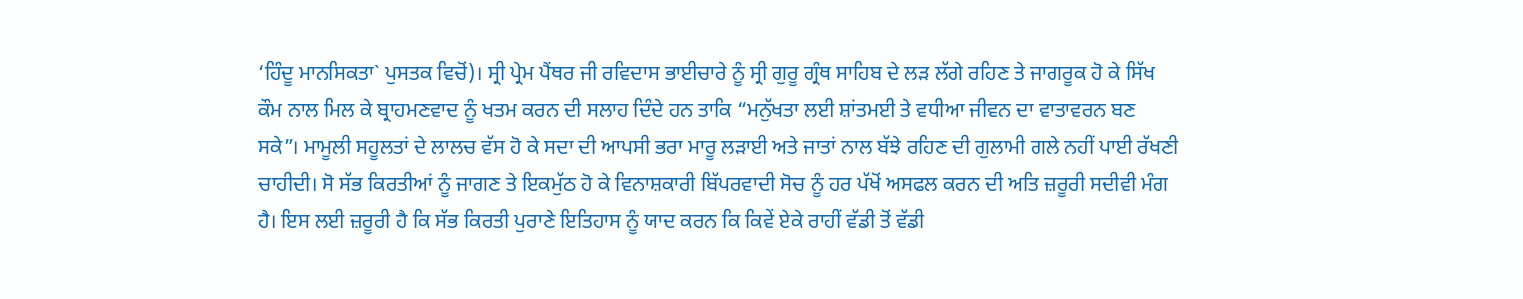‘ਹਿੰਦੂ ਮਾਨਸਿਕਤਾ` ਪੁਸਤਕ ਵਿਚੋਂ)। ਸ੍ਰੀ ਪ੍ਰੇਮ ਪੈਂਥਰ ਜੀ ਰਵਿਦਾਸ ਭਾਈਚਾਰੇ ਨੂੰ ਸ੍ਰੀ ਗੁਰੂ ਗ੍ਰੰਥ ਸਾਹਿਬ ਦੇ ਲੜ ਲੱਗੇ ਰਹਿਣ ਤੇ ਜਾਗਰੂਕ ਹੋ ਕੇ ਸਿੱਖ ਕੌਮ ਨਾਲ ਮਿਲ ਕੇ ਬ੍ਰਾਹਮਣਵਾਦ ਨੂੰ ਖਤਮ ਕਰਨ ਦੀ ਸਲਾਹ ਦਿੰਦੇ ਹਨ ਤਾਕਿ “ਮਨੁੱਖਤਾ ਲਈ ਸ਼ਾਂਤਮਈ ਤੇ ਵਧੀਆ ਜੀਵਨ ਦਾ ਵਾਤਾਵਰਨ ਬਣ ਸਕੇ”। ਮਾਮੂਲੀ ਸਹੂਲਤਾਂ ਦੇ ਲਾਲਚ ਵੱਸ ਹੋ ਕੇ ਸਦਾ ਦੀ ਆਪਸੀ ਭਰਾ ਮਾਰੂ ਲੜਾਈ ਅਤੇ ਜਾਤਾਂ ਨਾਲ ਬੱਝੇ ਰਹਿਣ ਦੀ ਗੁਲਾਮੀ ਗਲੇ ਨਹੀਂ ਪਾਈ ਰੱਖਣੀ ਚਾਹੀਦੀ। ਸੋ ਸੱਭ ਕਿਰਤੀਆਂ ਨੂੰ ਜਾਗਣ ਤੇ ਇਕਮੁੱਠ ਹੋ ਕੇ ਵਿਨਾਸ਼ਕਾਰੀ ਬਿੱਪਰਵਾਦੀ ਸੋਚ ਨੂੰ ਹਰ ਪੱਖੋਂ ਅਸਫਲ ਕਰਨ ਦੀ ਅਤਿ ਜ਼ਰੂਰੀ ਸਦੀਵੀ ਮੰਗ ਹੈ। ਇਸ ਲਈ ਜ਼ਰੂਰੀ ਹੈ ਕਿ ਸੱਭ ਕਿਰਤੀ ਪੁਰਾਣੇ ਇਤਿਹਾਸ ਨੂੰ ਯਾਦ ਕਰਨ ਕਿ ਕਿਵੇਂ ਏਕੇ ਰਾਹੀਂ ਵੱਡੀ ਤੋਂ ਵੱਡੀ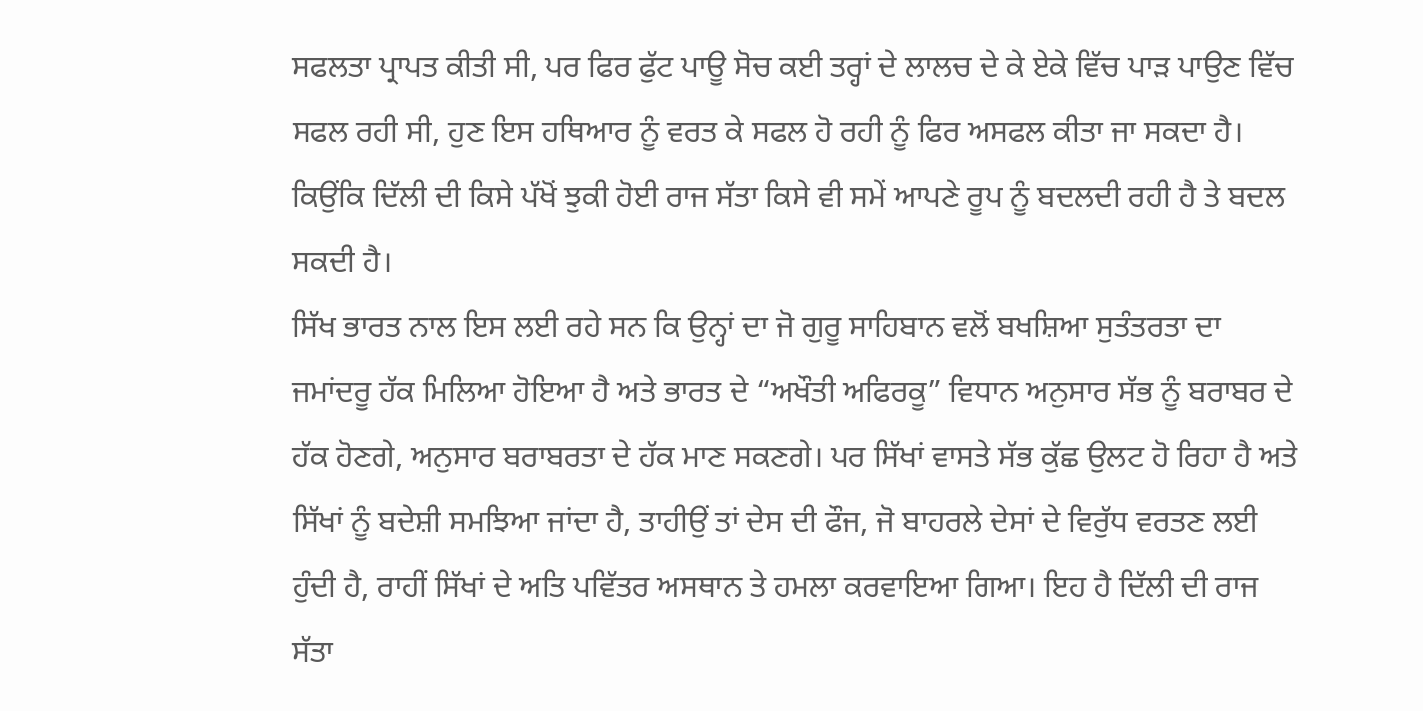ਸਫਲਤਾ ਪ੍ਰਾਪਤ ਕੀਤੀ ਸੀ, ਪਰ ਫਿਰ ਫੁੱਟ ਪਾਊ ਸੋਚ ਕਈ ਤਰ੍ਹਾਂ ਦੇ ਲਾਲਚ ਦੇ ਕੇ ਏਕੇ ਵਿੱਚ ਪਾੜ ਪਾਉਣ ਵਿੱਚ ਸਫਲ ਰਹੀ ਸੀ, ਹੁਣ ਇਸ ਹਥਿਆਰ ਨੂੰ ਵਰਤ ਕੇ ਸਫਲ ਹੋ ਰਹੀ ਨੂੰ ਫਿਰ ਅਸਫਲ ਕੀਤਾ ਜਾ ਸਕਦਾ ਹੈ। ਕਿਉਂਕਿ ਦਿੱਲੀ ਦੀ ਕਿਸੇ ਪੱਖੋਂ ਝੁਕੀ ਹੋਈ ਰਾਜ ਸੱਤਾ ਕਿਸੇ ਵੀ ਸਮੇਂ ਆਪਣੇ ਰੂਪ ਨੂੰ ਬਦਲਦੀ ਰਹੀ ਹੈ ਤੇ ਬਦਲ ਸਕਦੀ ਹੈ।
ਸਿੱਖ ਭਾਰਤ ਨਾਲ ਇਸ ਲਈ ਰਹੇ ਸਨ ਕਿ ਉਨ੍ਹਾਂ ਦਾ ਜੋ ਗੁਰੂ ਸਾਹਿਬਾਨ ਵਲੋਂ ਬਖਸ਼ਿਆ ਸੁਤੰਤਰਤਾ ਦਾ ਜਮਾਂਦਰੂ ਹੱਕ ਮਿਲਿਆ ਹੋਇਆ ਹੈ ਅਤੇ ਭਾਰਤ ਦੇ “ਅਖੌਤੀ ਅਫਿਰਕੂ” ਵਿਧਾਨ ਅਨੁਸਾਰ ਸੱਭ ਨੂੰ ਬਰਾਬਰ ਦੇ ਹੱਕ ਹੋਣਗੇ, ਅਨੁਸਾਰ ਬਰਾਬਰਤਾ ਦੇ ਹੱਕ ਮਾਣ ਸਕਣਗੇ। ਪਰ ਸਿੱਖਾਂ ਵਾਸਤੇ ਸੱਭ ਕੁੱਛ ਉਲਟ ਹੋ ਰਿਹਾ ਹੈ ਅਤੇ ਸਿੱਖਾਂ ਨੂੰ ਬਦੇਸ਼ੀ ਸਮਝਿਆ ਜਾਂਦਾ ਹੈ, ਤਾਹੀਉਂ ਤਾਂ ਦੇਸ ਦੀ ਫੌਜ, ਜੋ ਬਾਹਰਲੇ ਦੇਸਾਂ ਦੇ ਵਿਰੁੱਧ ਵਰਤਣ ਲਈ ਹੁੰਦੀ ਹੈ, ਰਾਹੀਂ ਸਿੱਖਾਂ ਦੇ ਅਤਿ ਪਵਿੱਤਰ ਅਸਥਾਨ ਤੇ ਹਮਲਾ ਕਰਵਾਇਆ ਗਿਆ। ਇਹ ਹੈ ਦਿੱਲੀ ਦੀ ਰਾਜ ਸੱਤਾ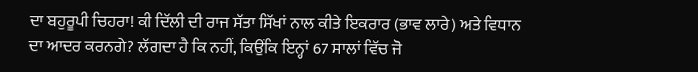ਦਾ ਬਹੁਰੂਪੀ ਚਿਹਰਾ! ਕੀ ਦਿੱਲੀ ਦੀ ਰਾਜ ਸੱਤਾ ਸਿੱਖਾਂ ਨਾਲ ਕੀਤੇ ਇਕਰਾਰ (ਭਾਵ ਲਾਰੇ) ਅਤੇ ਵਿਧਾਨ ਦਾ ਆਦਰ ਕਰਨਗੇ? ਲੱਗਦਾ ਹੈ ਕਿ ਨਹੀਂ, ਕਿਉਂਕਿ ਇਨ੍ਹਾਂ 67 ਸਾਲਾਂ ਵਿੱਚ ਜੋ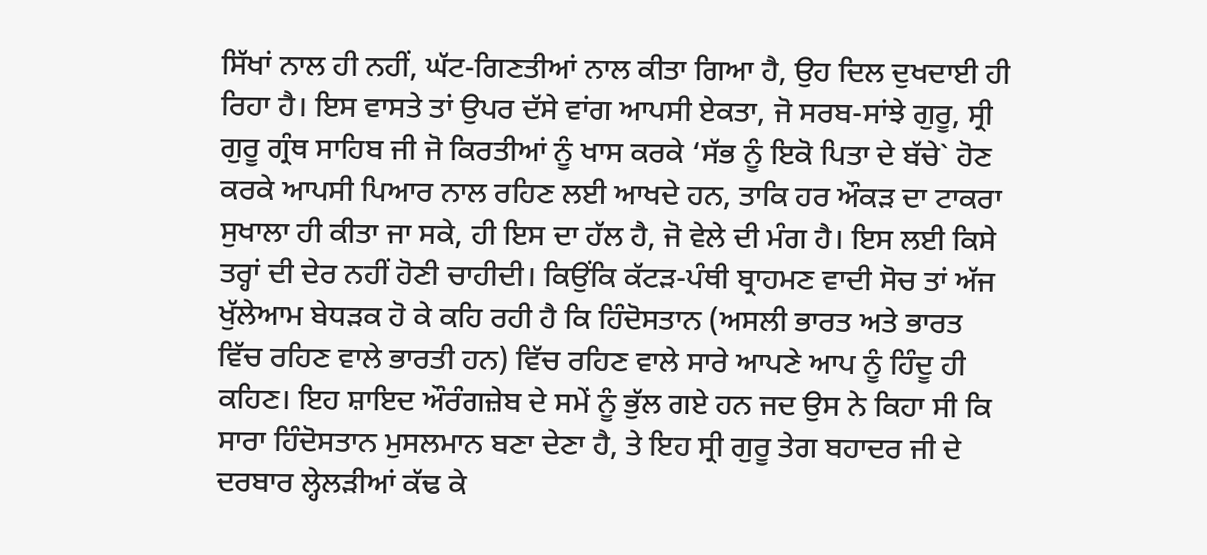ਸਿੱਖਾਂ ਨਾਲ ਹੀ ਨਹੀਂ, ਘੱਟ-ਗਿਣਤੀਆਂ ਨਾਲ ਕੀਤਾ ਗਿਆ ਹੈ, ਉਹ ਦਿਲ ਦੁਖਦਾਈ ਹੀ ਰਿਹਾ ਹੈ। ਇਸ ਵਾਸਤੇ ਤਾਂ ਉਪਰ ਦੱਸੇ ਵਾਂਗ ਆਪਸੀ ਏਕਤਾ, ਜੋ ਸਰਬ-ਸਾਂਝੇ ਗੁਰੂ, ਸ੍ਰੀ ਗੁਰੂ ਗ੍ਰੰਥ ਸਾਹਿਬ ਜੀ ਜੋ ਕਿਰਤੀਆਂ ਨੂੰ ਖਾਸ ਕਰਕੇ ‘ਸੱਭ ਨੂੰ ਇਕੋ ਪਿਤਾ ਦੇ ਬੱਚੇ` ਹੋਣ ਕਰਕੇ ਆਪਸੀ ਪਿਆਰ ਨਾਲ ਰਹਿਣ ਲਈ ਆਖਦੇ ਹਨ, ਤਾਕਿ ਹਰ ਔਕੜ ਦਾ ਟਾਕਰਾ ਸੁਖਾਲਾ ਹੀ ਕੀਤਾ ਜਾ ਸਕੇ, ਹੀ ਇਸ ਦਾ ਹੱਲ ਹੈ, ਜੋ ਵੇਲੇ ਦੀ ਮੰਗ ਹੈ। ਇਸ ਲਈ ਕਿਸੇ ਤਰ੍ਹਾਂ ਦੀ ਦੇਰ ਨਹੀਂ ਹੋਣੀ ਚਾਹੀਦੀ। ਕਿਉਂਕਿ ਕੱਟੜ-ਪੰਥੀ ਬ੍ਰਾਹਮਣ ਵਾਦੀ ਸੋਚ ਤਾਂ ਅੱਜ ਖੁੱਲੇਆਮ ਬੇਧੜਕ ਹੋ ਕੇ ਕਹਿ ਰਹੀ ਹੈ ਕਿ ਹਿੰਦੋਸਤਾਨ (ਅਸਲੀ ਭਾਰਤ ਅਤੇ ਭਾਰਤ ਵਿੱਚ ਰਹਿਣ ਵਾਲੇ ਭਾਰਤੀ ਹਨ) ਵਿੱਚ ਰਹਿਣ ਵਾਲੇ ਸਾਰੇ ਆਪਣੇ ਆਪ ਨੂੰ ਹਿੰਦੂ ਹੀ ਕਹਿਣ। ਇਹ ਸ਼ਾਇਦ ਔਰੰਗਜ਼ੇਬ ਦੇ ਸਮੇਂ ਨੂੰ ਭੁੱਲ ਗਏ ਹਨ ਜਦ ਉਸ ਨੇ ਕਿਹਾ ਸੀ ਕਿ ਸਾਰਾ ਹਿੰਦੋਸਤਾਨ ਮੁਸਲਮਾਨ ਬਣਾ ਦੇਣਾ ਹੈ, ਤੇ ਇਹ ਸ੍ਰੀ ਗੁਰੂ ਤੇਗ ਬਹਾਦਰ ਜੀ ਦੇ ਦਰਬਾਰ ਲ੍ਹੇਲੜੀਆਂ ਕੱਢ ਕੇ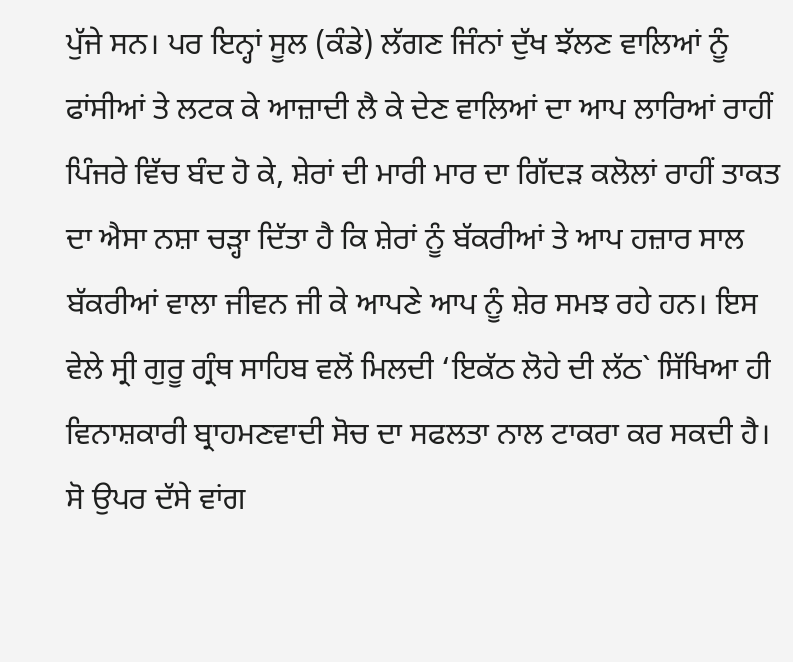ਪੁੱਜੇ ਸਨ। ਪਰ ਇਨ੍ਹਾਂ ਸੂਲ (ਕੰਡੇ) ਲੱਗਣ ਜਿੰਨਾਂ ਦੁੱਖ ਝੱਲਣ ਵਾਲਿਆਂ ਨੂੰ ਫਾਂਸੀਆਂ ਤੇ ਲਟਕ ਕੇ ਆਜ਼ਾਦੀ ਲੈ ਕੇ ਦੇਣ ਵਾਲਿਆਂ ਦਾ ਆਪ ਲਾਰਿਆਂ ਰਾਹੀਂ ਪਿੰਜਰੇ ਵਿੱਚ ਬੰਦ ਹੋ ਕੇ, ਸ਼ੇਰਾਂ ਦੀ ਮਾਰੀ ਮਾਰ ਦਾ ਗਿੱਦੜ ਕਲੋਲਾਂ ਰਾਹੀਂ ਤਾਕਤ ਦਾ ਐਸਾ ਨਸ਼ਾ ਚੜ੍ਹਾ ਦਿੱਤਾ ਹੈ ਕਿ ਸ਼ੇਰਾਂ ਨੂੰ ਬੱਕਰੀਆਂ ਤੇ ਆਪ ਹਜ਼ਾਰ ਸਾਲ ਬੱਕਰੀਆਂ ਵਾਲਾ ਜੀਵਨ ਜੀ ਕੇ ਆਪਣੇ ਆਪ ਨੂੰ ਸ਼ੇਰ ਸਮਝ ਰਹੇ ਹਨ। ਇਸ ਵੇਲੇ ਸ੍ਰੀ ਗੁਰੂ ਗ੍ਰੰਥ ਸਾਹਿਬ ਵਲੋਂ ਮਿਲਦੀ ‘ਇਕੱਠ ਲੋਹੇ ਦੀ ਲੱਠ` ਸਿੱਖਿਆ ਹੀ ਵਿਨਾਸ਼ਕਾਰੀ ਬ੍ਰਾਹਮਣਵਾਦੀ ਸੋਚ ਦਾ ਸਫਲਤਾ ਨਾਲ ਟਾਕਰਾ ਕਰ ਸਕਦੀ ਹੈ। ਸੋ ਉਪਰ ਦੱਸੇ ਵਾਂਗ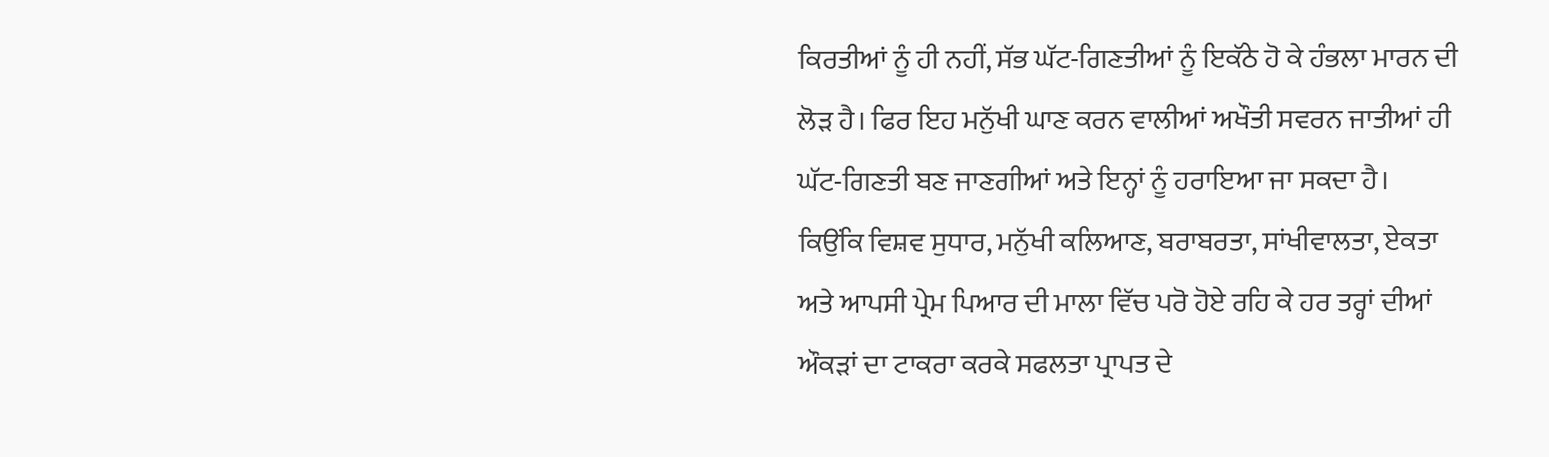ਕਿਰਤੀਆਂ ਨੂੰ ਹੀ ਨਹੀਂ, ਸੱਭ ਘੱਟ-ਗਿਣਤੀਆਂ ਨੂੰ ਇਕੱਠੇ ਹੋ ਕੇ ਹੰਭਲਾ ਮਾਰਨ ਦੀ ਲੋੜ ਹੈ। ਫਿਰ ਇਹ ਮਨੁੱਖੀ ਘਾਣ ਕਰਨ ਵਾਲੀਆਂ ਅਖੌਤੀ ਸਵਰਨ ਜਾਤੀਆਂ ਹੀ ਘੱਟ-ਗਿਣਤੀ ਬਣ ਜਾਣਗੀਆਂ ਅਤੇ ਇਨ੍ਹਾਂ ਨੂੰ ਹਰਾਇਆ ਜਾ ਸਕਦਾ ਹੈ। ਕਿਉਂਕਿ ਵਿਸ਼ਵ ਸੁਧਾਰ, ਮਨੁੱਖੀ ਕਲਿਆਣ, ਬਰਾਬਰਤਾ, ਸਾਂਖੀਵਾਲਤਾ, ਏਕਤਾ ਅਤੇ ਆਪਸੀ ਪ੍ਰੇਮ ਪਿਆਰ ਦੀ ਮਾਲਾ ਵਿੱਚ ਪਰੋ ਹੋਏ ਰਹਿ ਕੇ ਹਰ ਤਰ੍ਹਾਂ ਦੀਆਂ ਔਕੜਾਂ ਦਾ ਟਾਕਰਾ ਕਰਕੇ ਸਫਲਤਾ ਪ੍ਰਾਪਤ ਦੇ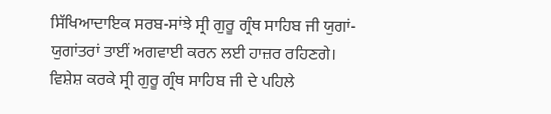ਸਿੱਖਿਆਦਾਇਕ ਸਰਬ-ਸਾਂਝੇ ਸ੍ਰੀ ਗੁਰੂ ਗ੍ਰੰਥ ਸਾਹਿਬ ਜੀ ਯੁਗਾਂ-ਯੁਗਾਂਤਰਾਂ ਤਾਈਂ ਅਗਵਾਈ ਕਰਨ ਲਈ ਹਾਜ਼ਰ ਰਹਿਣਗੇ।
ਵਿਸ਼ੇਸ਼ ਕਰਕੇ ਸ੍ਰੀ ਗੁਰੂ ਗ੍ਰੰਥ ਸਾਹਿਬ ਜੀ ਦੇ ਪਹਿਲੇ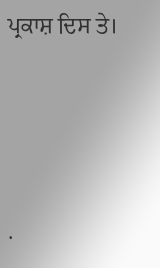ਪ੍ਰਕਾਸ਼ ਦਿਸ ਤੇ।




.